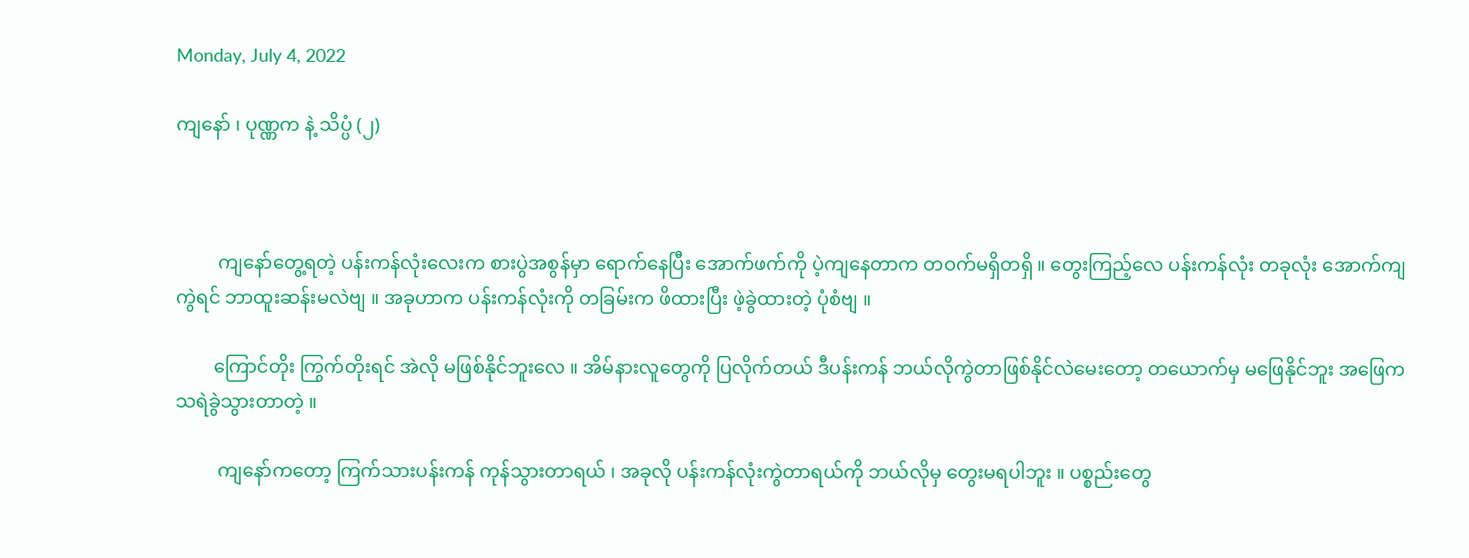Monday, July 4, 2022

ကျနော် ၊ ပုဏ္ဏက နဲ့ သိပ္ပံ (၂)



         ကျနော်တွေ့ရတဲ့ ပန်းကန်လုံးလေးက စားပွဲအစွန်မှာ ရောက်နေပြီး အောက်ဖက်ကို ပဲ့ကျနေတာက တဝက်မရှိတရှိ ။ တွေးကြည့်လေ ပန်းကန်လုံး တခုလုံး အောက်ကျကွဲရင် ဘာထူးဆန်းမလဲဗျ ။ အခုဟာက ပန်းကန်လုံးကို တခြမ်းက ဖိထားပြီး ဖဲ့ခွဲထားတဲ့ ပုံစံဗျ ။

        ကြောင်တိုး ကြွက်တိုးရင် အဲလို မဖြစ်နိုင်ဘူးလေ ။ အိမ်နားလူတွေကို ပြလိုက်တယ် ဒီပန်းကန် ဘယ်လိုကွဲတာဖြစ်နိုင်လဲမေးတော့ တယောက်မှ မဖြေနိုင်ဘူး အဖြေက သရဲခွဲသွားတာတဲ့ ။

         ကျနော်ကတော့ ကြက်သားပန်းကန် ကုန်သွားတာရယ် ၊ အခုလို ပန်းကန်လုံးကွဲတာရယ်ကို ဘယ်လိုမှ တွေးမရပါဘူး ။ ပစ္စည်းတွေ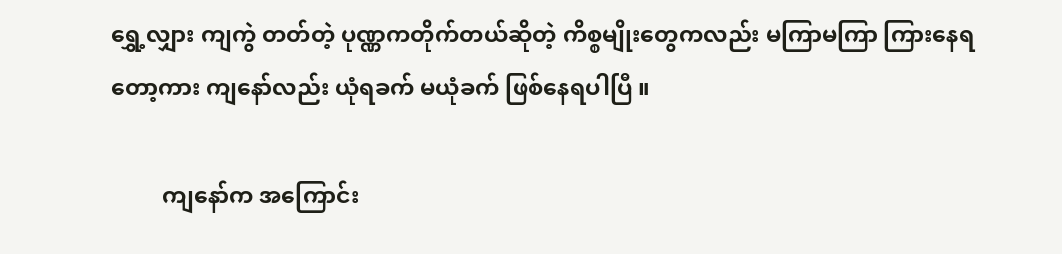ရွှေ့လျှား ကျကွဲ တတ်တဲ့ ပုဏ္ဏကတိုက်တယ်ဆိုတဲ့ ကိစ္စမျိုးတွေကလည်း မကြာမကြာ ကြားနေရတော့ကား ကျနော်လည်း ယုံရခက် မယုံခက် ဖြစ်နေရပါပြီ ။

         ကျနော်က အကြောင်း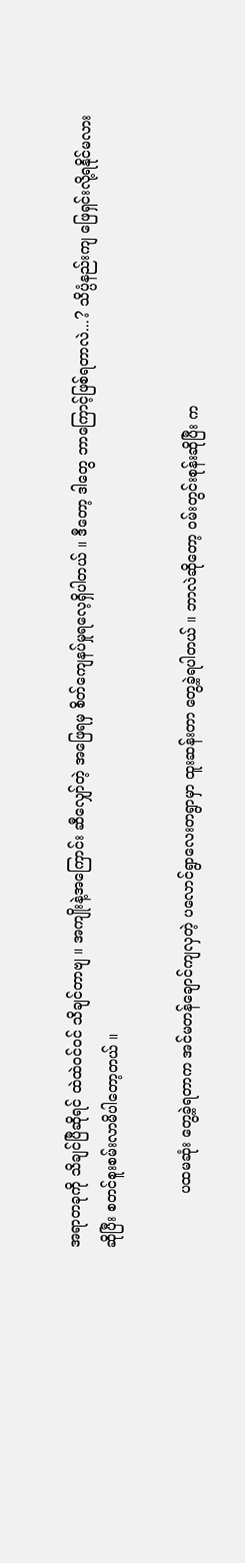အရာတခုကို သိချင်ပြီဆိုရင် ထဲထဲဝင်ဝင် သိချင်တာဗျ ။ အကျိုးနဲ့အကြောင်း ဆီလျှော်တဲ့ အဖြေရမှ စိတ်ကျေနပ်မှုရလေ့ရှိပါတယ် ။ ဒီတော့ ဒါတွေ ဘာကြောင့်ဖြစ်ရတာလဲ...? သိပ္ပံနည်းကျ ဖြေရှင်းလို့ရနိုင်မလား ဆိုပြီး စတင်စူးစမ်းလာမိပါတော့တယ် ။

            ပထမဆုံး တွေ့ခဲ့ရတာက အင်မတန်ချောင်ကျလှတဲ့ ပလောင်ရွာလေးတရွာမှာ ထူးဆန်းတာ တွေ့ခဲ့ရပါတယ် ။ ဘာလဲဆိုတော့ ဝမ်းတွင်းစုန်းဆိုပြီး က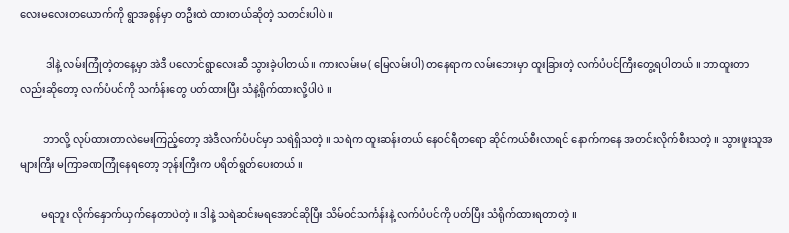လေးမလေးတယောက်ကို ရွာအစွန်မှာ တဦးထဲ ထားတယ်ဆိုတဲ့ သတင်းပါပဲ ။

          ဒါနဲ့ လမ်းကြုံတဲ့တနေ့မှာ အဲဒီ ပလောင်ရွာလေးဆီ သွားခဲ့ပါတယ် ။ ကားလမ်းမ( မြေလမ်းပါ) တနေရာက လမ်းဘေးမှာ ထူးခြားတဲ့ လက်ပံပင်ကြီးတွေ့ရပါတယ် ။ ဘာထူးတာလည်းဆိုတော့ လက်ပံပင်ကို သင်္ကန်းတွေ ပတ်ထားပြီး သံနဲ့ရိုက်ထားလို့ပါပဲ ။

         ဘာလို့ လုပ်ထားတာလဲမေးကြည့်တော့ အဲဒီလက်ပံပင်မှာ သရဲရှိသတဲ့ ။ သရဲက ထူးဆန်းတယ် နေဝင်ရီတရော ဆိုင်ကယ်စီးလာရင် နောက်ကနေ အတင်းလိုက်စီးသတဲ့ ။ သွားဖူးသူအများကြီး မကြာခဏကြုံနေရတော့ ဘုန်းကြီးက ပရိတ်ရွတ်ပေးတယ် ။

        မရဘူး လိုက်နှောက်ယှက်နေတာပဲတဲ့ ။ ဒါနဲ့ သရဲဆင်းမရအောင်ဆိုပြီး သိမ်ဝင်သင်္ကန်းနဲ့ လက်ပံပင်ကို ပတ်ပြီး သံရိုက်ထားရတာတဲ့ ။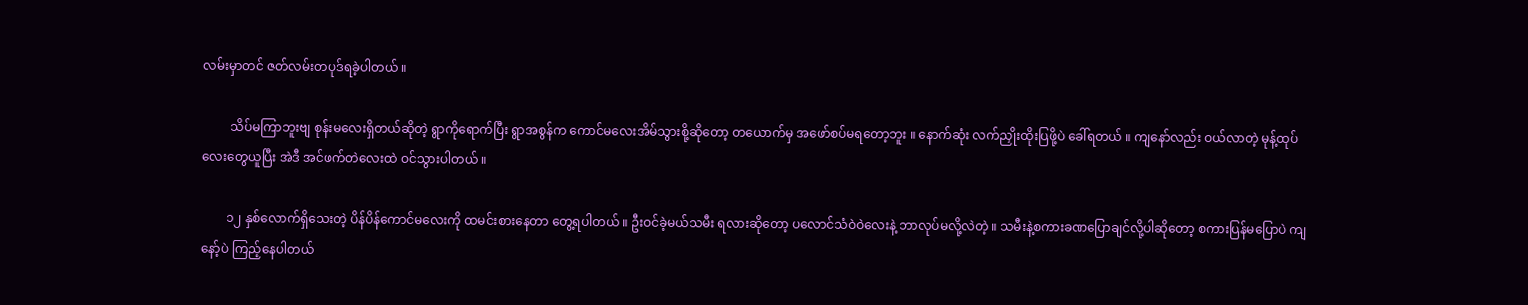လမ်းမှာတင် ဇတ်လမ်းတပုဒ်ရခဲ့ပါတယ် ။

         သိပ်မကြာဘူးဗျ စုန်းမလေးရှိတယ်ဆိုတဲ့ ရွာကိုရောက်ပြီး ရွာအစွန်က ကောင်မလေးအိမ်သွားစို့ဆိုတော့ တယောက်မှ အဖော်စပ်မရတော့ဘူး ။ နောက်ဆုံး လက်ညှိုးထိုးပြဖို့ပဲ ခေါ်ရတယ် ။ ကျနော်လည်း ဝယ်လာတဲ့ မုန့်ထုပ်လေးတွေယူပြီး အဲဒီ အင်ဖက်တဲလေးထဲ ဝင်သွားပါတယ် ။

        ၁၂ နှစ်လောက်ရှိသေးတဲ့ ပိန်ပိန်ကောင်မလေးကို ထမင်းစားနေတာ တွေ့ရပါတယ် ။ ဦးဝင်ခဲ့မယ်သမီး ရလားဆိုတော့ ပလောင်သံဝဲဝဲလေးနဲ့ ဘာလုပ်မလို့လဲတဲ့ ။ သမီးနဲ့စကားခဏပြောချင်လို့ပါဆိုတော့ စကားပြန်မပြောပဲ ကျနော့်ပဲ ကြည့်နေပါတယ်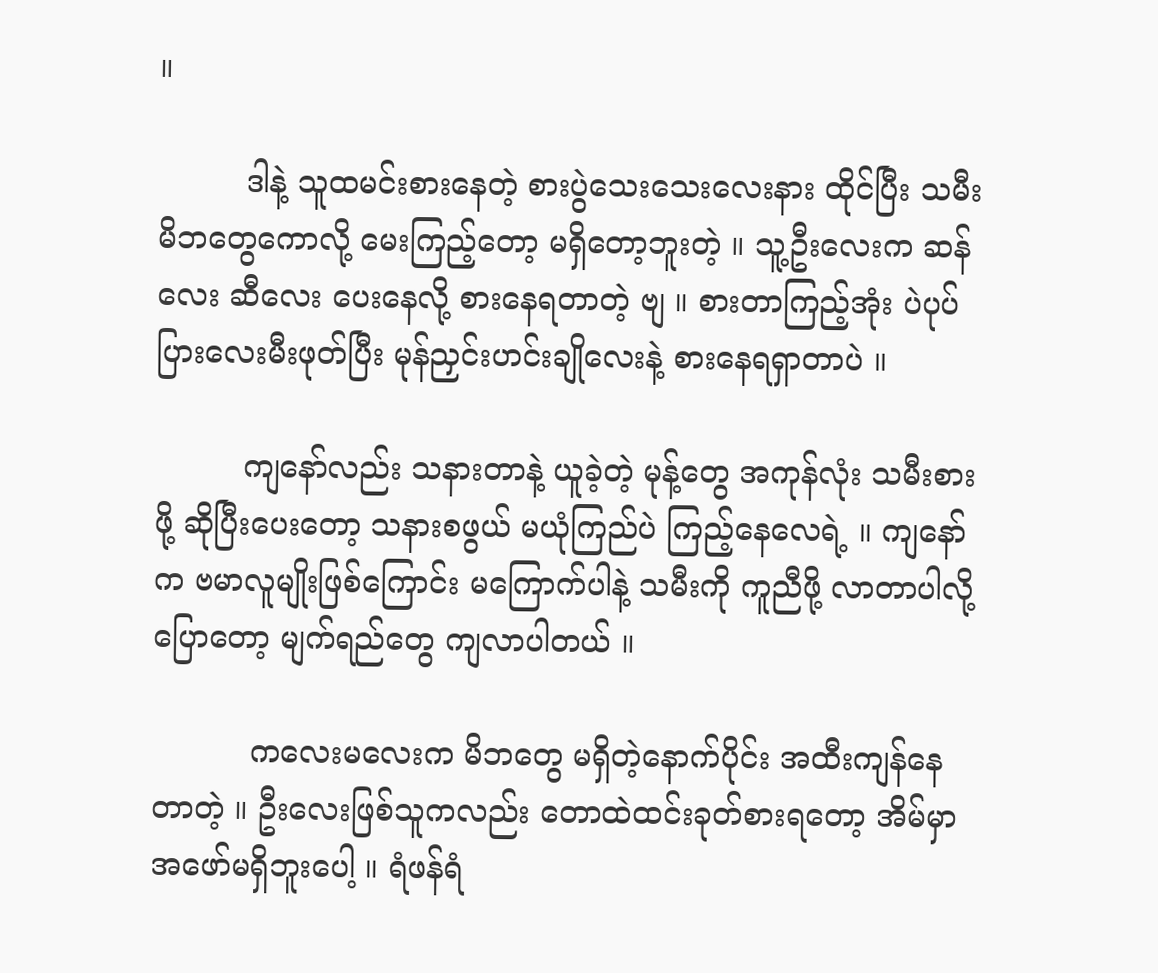။

         ဒါနဲ့ သူထမင်းစားနေတဲ့ စားပွဲသေးသေးလေးနား ထိုင်ပြီး သမီးမိဘတွေကောလို့ မေးကြည့်တော့ မရှိတော့ဘူးတဲ့ ။ သူ့ဦးလေးက ဆန်လေး ဆီလေး ပေးနေလို့ စားနေရတာတဲ့ ဗျ ။ စားတာကြည့်အုံး ပဲပုပ်ပြားလေးမီးဖုတ်ပြီး မုန်ညှင်းဟင်းချိုလေးနဲ့ စားနေရရှာတာပဲ ။

         ကျနော်လည်း သနားတာနဲ့ ယူခဲ့တဲ့ မုန့်တွေ အကုန်လုံး သမီးစားဖို့ ဆိုပြီးပေးတော့ သနားစဖွယ် မယုံကြည်ပဲ ကြည့်နေလေရဲ့ ။ ကျနော်က ဗမာလူမျိုးဖြစ်ကြောင်း မကြောက်ပါနဲ့ သမီးကို ကူညီဖို့ လာတာပါလို့ ပြောတော့ မျက်ရည်တွေ ကျလာပါတယ် ။

          ကလေးမလေးက မိဘတွေ မရှိတဲ့နောက်ပိုင်း အထီးကျန်နေတာတဲ့ ။ ဦးလေးဖြစ်သူကလည်း တောထဲထင်းခုတ်စားရတော့ အိမ်မှာ အဖော်မရှိဘူးပေါ့ ။ ရံဖန်ရံ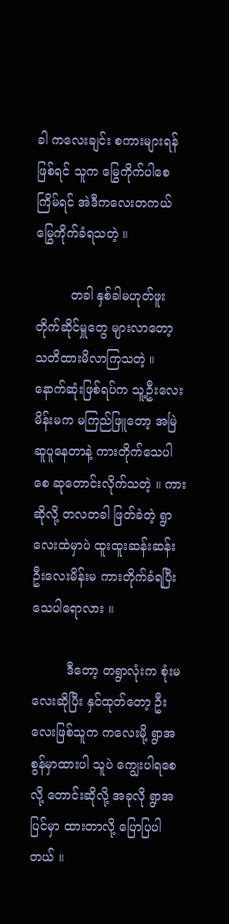ခါ ကလေးချင်း စကားများရန်ဖြစ်ရင် သူက မြွေကိုက်ပါစေ ကြိမ်ရင် အဲဒီကလေးတကယ် မြွေကိုက်ခံရသတဲ့ ။

         တခါ နှစ်ခါမဟုတ်ဖူး တိုက်ဆိုင်မှူတွေ များလာတော့ သတိထားမိလာကြသတဲ့ ။ နောက်ဆုံးဖြစ်ရပ်က သူ့ဦးလေးမိန်းမက မကြည်ဖြူတော့ အမြဲဆူပူနေတာနဲ့ ကားတိုက်သေပါစေ ဆုတောင်းလိုက်သတဲ့ ။ ကားဆိုလို့ တလတခါ ဖြတ်ခဲတဲ့ ရွာလေးထဲမှာပဲ ထူးထူးဆန်းဆန်း ဦးလေးမိန်းမ ကားတိုက်ခံရပြီး သေပါရောလား ။

         ဒီတော့ တရွာလုံးက စုံးမလေးဆိုပြီး နှင်ထုတ်တော့ ဦးလေးဖြစ်သူက ကလေးမို့ ရွာအစွန်မှာထားပါ သူပဲ ကျွေးပါရစေလို့ တောင်းဆိုလို့ အခုလို ရွာအပြင်မှာ ထားတာလို့ ပြောပြပါတယ် ။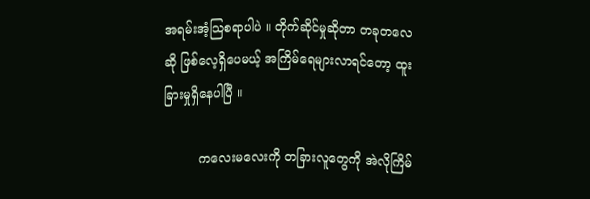အရမ်းအံ့သြစရာပါပဲ ။ တိုက်ဆိုင်မှုဆိုတာ တခုတလေ ဆို ဖြစ်လေ့ရှိပေမယ့် အကြိမ်ရေများလာရင်တော့ ထူးခြားမှုရှိနေပါပြီ ။

         ကလေးမလေးကို တခြားလူတွေကို အဲလိုကြိမ်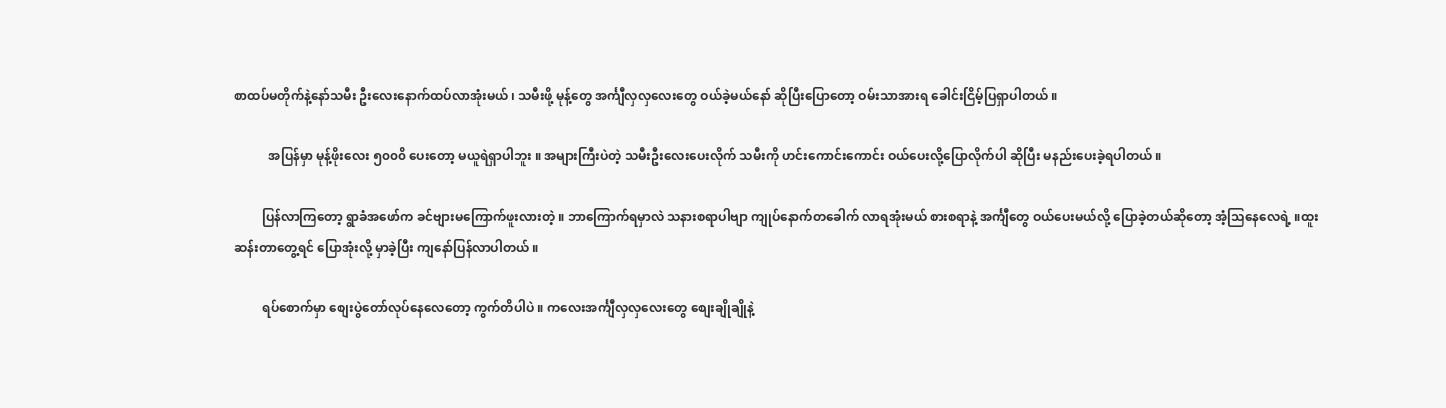စာထပ်မတိုက်နဲ့နော်သမီး ဦးလေးနောက်ထပ်လာအုံးမယ် ၊ သမီးဖို့ မုန့်တွေ အင်္ကျီလှလှလေးတွေ ဝယ်ခဲ့မယ်နော် ဆိုပြီးပြောတော့ ဝမ်းသာအားရ ခေါင်းငြိမ့်ပြရှာပါတယ် ။

           အပြန်မှာ မုန့်ဖိုးလေး ၅၀၀၀ိ ပေးတော့ မယူရဲရှာပါဘူး ။ အများကြီးပဲတဲ့ သမီးဦးလေးပေးလိုက် သမီးကို ဟင်းကောင်းကောင်း ဝယ်ပေးလို့ပြောလိုက်ပါ ဆိုပြီး မနည်းပေးခဲ့ရပါတယ် ။

         ပြန်လာကြတော့ ရွာခံအဖော်က ခင်ဗျားမကြောက်ဖူးလားတဲ့ ။ ဘာကြောက်ရမှာလဲ သနားစရာပါဗျာ ကျုပ်နောက်တခေါက် လာရအုံးမယ် စားစရာနဲ့ အင်္ကျီတွေ ဝယ်ပေးမယ်လို့ ပြောခဲ့တယ်ဆိုတော့ အံ့သြနေလေရဲ့ ။ထူးဆန်းတာတွေ့ရင် ပြောအုံးလို့ မှာခဲ့ပြီး ကျနော်ပြန်လာပါတယ် ။

         ရပ်စောက်မှာ စျေးပွဲတော်လုပ်နေလေတော့ ကွက်တိပါပဲ ။ ကလေးအင်္ကျီလှလှလေးတွေ စျေးချိုချိုနဲ့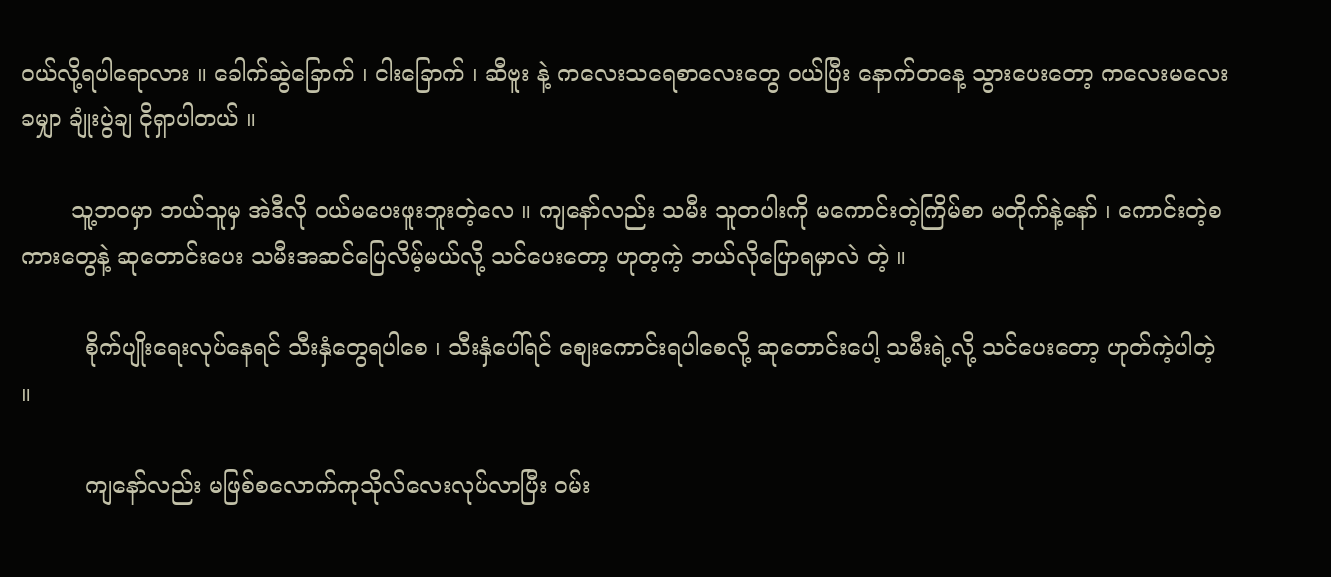ဝယ်လို့ရပါရောလား ။ ခေါက်ဆွဲခြောက် ၊ ငါးခြောက် ၊ ဆီဗူး နဲ့ ကလေးသရေစာလေးတွေ ဝယ်ပြီး နောက်တနေ့ သွားပေးတော့ ကလေးမလေးခမျှာ ချုံးပွဲချ ငိုရှာပါတယ် ။

       သူ့ဘဝမှာ ဘယ်သူမှ အဲဒီလို ဝယ်မပေးဖူးဘူးတဲ့လေ ။ ကျနော်လည်း သမီး သူတပါးကို မကောင်းတဲ့ကြိမ်စာ မတိုက်နဲ့နော် ၊ ကောင်းတဲ့စကားတွေနဲ့ ဆုတောင်းပေး သမီးအဆင်ပြေလိမ့်မယ်လို့ သင်ပေးတော့ ဟုတ့ကဲ့ ဘယ်လိုပြောရမှာလဲ တဲ့ ။

         စိုက်ပျိုးရေးလုပ်နေရင် သီးနှံတွေရပါစေ ၊ သီးနှံပေါ်ရင် စျေးကောင်းရပါစေလို့ ဆုတောင်းပေါ့ သမီးရဲ့လို့ သင်ပေးတော့ ဟုတ်ကဲ့ပါတဲ့ ။

         ကျနော်လည်း မဖြစ်စလောက်ကုသိုလ်လေးလုပ်လာပြီး ဝမ်း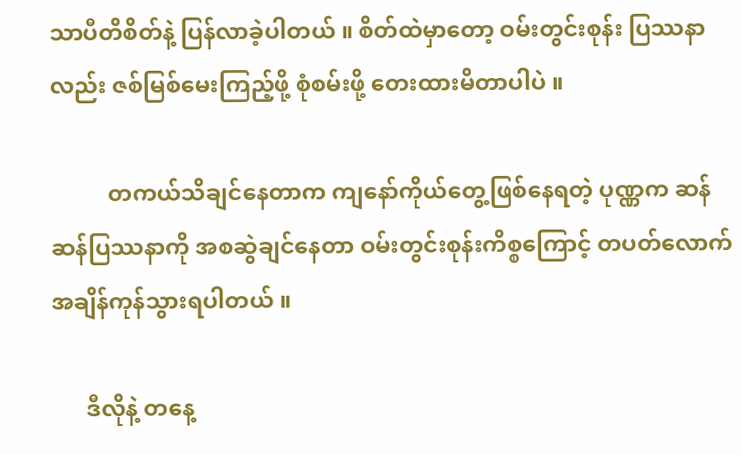သာပီတိစိတ်နဲ့ ပြန်လာခဲ့ပါတယ် ။ စိတ်ထဲမှာတော့ ဝမ်းတွင်းစုန်း ပြဿနာလည်း ဇစ်မြစ်မေးကြည့်ဖို့ စုံစမ်းဖို့ တေးထားမိတာပါပဲ ။

          တကယ်သိချင်နေတာက ကျနော်ကိုယ်တွေ့ဖြစ်နေရတဲ့ ပုဏ္ဏက ဆန်ဆန်ပြဿနာကို အစဆွဲချင်နေတာ ဝမ်းတွင်းစုန်းကိစ္စကြောင့် တပတ်လောက်အချိန်ကုန်သွားရပါတယ် ။

      ဒီလိုနဲ့ တနေ့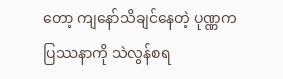တော့ ကျနော်သိချင်နေတဲ့ ပုဏ္ဏကပြဿနာကို သဲလွန်စရ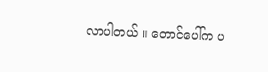လာပါတယ် ။ တောင်ပေါ်က ပ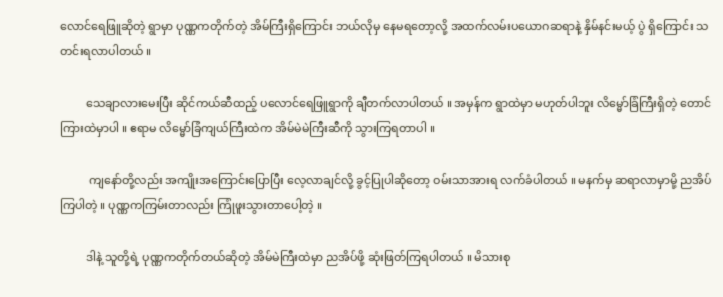လောင်ရေဖြူဆိုတဲ့ ရွာမှာ ပုဏ္ဏကတိုက်တဲ့ အိမ်ကြီးရှိကြောင်း ဘယ်လိုမှ နေမရတော့လို့ အထက်လမ်းပယောဂဆရာနဲ့ နှိမ်နင်းမယ့် ပွဲ ရှိကြောင်း သတင်းရလာပါတယ် ။

         သေချာလားမေးပြီး ဆိုင်ကယ်ဆီထည့် ပလောင်ရေဖြူရွာကို ချီတက်လာပါတယ် ။ အမှန်က ရွာထဲမှာ မဟုတ်ပါဘူး လိမ္မော်ခြံကြီးရှိတဲ့ တောင်ကြားထဲမှာပါ ။ ဧရာမ လိမ္မော်ခြံကျယ်ကြီးထဲက အိမ်မဲမဲကြီးဆီကို သွားကြရတာပါ ။

          ကျနော်တို့လည်း အကျိုးအကြောင်းပြောပြီး လေ့လာချင်လို့ ခွင့်ပြုပါဆိုတော့ ဝမ်းသာအားရ လက်ခံပါတယ် ။ မနက်မှ ဆရာလာမှာမို့ ညအိပ်ကြပါတဲ့ ။ ပုဏ္ဏကကြမ်းတာလည်း ကြုံဖူးသွားတာပေါ့တဲ့ ။

         ဒါနဲ့ သူတို့ရဲ့ ပုဏ္ဏကတိုက်တယ်ဆိုတဲ့ အိမ်မဲကြီးထဲမှာ ညအိပ်ဖို့ ဆုံးဖြတ်ကြရပါတယ် ။ မိသားစု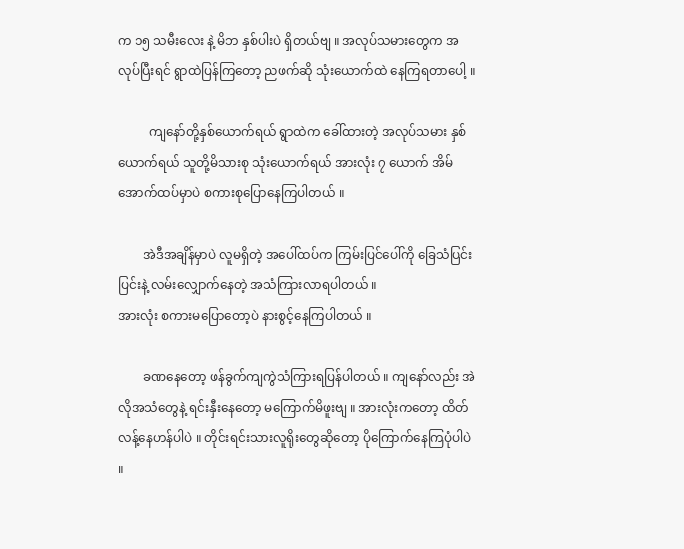က ၁၅ သမီးလေး နဲ့ မိဘ နှစ်ပါးပဲ ရှိတယ်ဗျ ။ အလုပ်သမားတွေက အလုပ်ပြီးရင် ရွာထဲပြန်ကြတော့ ညဖက်ဆို သုံးယောက်ထဲ နေကြရတာပေါ့ ။

          ကျနော်တို့နှစ်ယောက်ရယ် ရွာထဲက ခေါ်ထားတဲ့ အလုပ်သမား နှစ်ယောက်ရယ် သူတို့မိသားစု သုံးယောက်ရယ် အားလုံး ၇ ယောက် အိမ်အောက်ထပ်မှာပဲ စကားစုပြောနေကြပါတယ် ။

        အဲဒီအချိန်မှာပဲ လူမရှိတဲ့ အပေါ်ထပ်က ကြမ်းပြင်ပေါ်ကို ခြေသံပြင်းပြင်းနဲ့ လမ်းလျှောက်နေတဲ့ အသံကြားလာရပါတယ် ။
အားလုံး စကားမပြောတော့ပဲ နားစွင့်နေကြပါတယ် ။

        ခဏနေတော့ ဖန်ခွက်ကျကွဲသံကြားရပြန်ပါတယ် ။ ကျနော်လည်း အဲလိုအသံတွေနဲ့ ရင်းနှီးနေတော့ မကြောက်မိဖူးဗျ ။ အားလုံးကတော့ ထိတ်လန့်နေဟန်ပါပဲ ။ တိုင်းရင်းသားလူရိုးတွေဆိုတော့ ပိုကြောက်နေကြပုံပါပဲ ။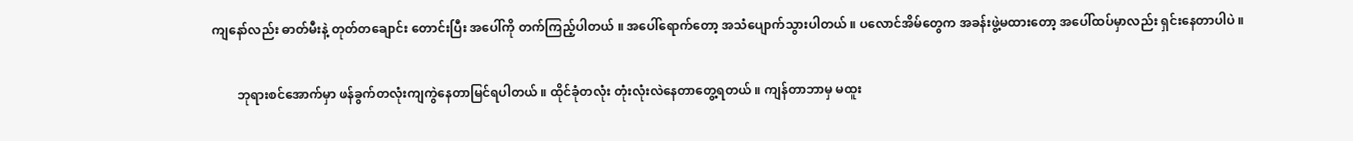ကျနော်လည်း ဓာတ်မီးနဲ့ တုတ်တချောင်း တောင်းပြီး အပေါ်ကို တက်ကြည့်ပါတယ် ။ အပေါ်ရောက်တော့ အသံပျောက်သွားပါတယ် ။ ပလောင်အိမ်တွေက အခန်းဖွဲ့မထားတော့ အပေါ်ထပ်မှာလည်း ရှင်းနေတာပါပဲ ။

        ဘုရားစင်အောက်မှာ ဖန်ခွက်တလုံးကျကွဲနေတာမြင်ရပါတယ် ။ ထိုင်ခုံတလုံး တုံးလုံးလဲနေတာတွေ့ရတယ် ။ ကျန်တာဘာမှ မထူး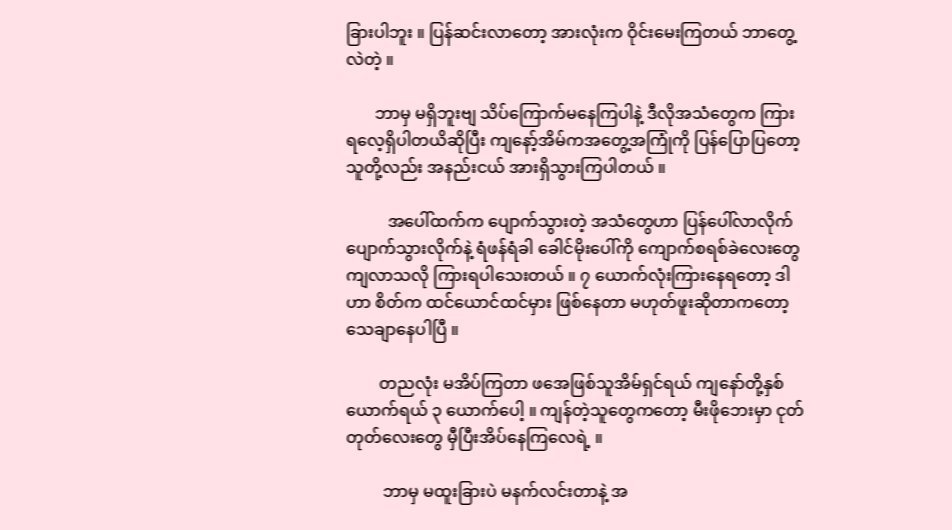ခြားပါဘူး ။ ပြန်ဆင်းလာတော့ အားလုံးက ဝိုင်းမေးကြတယ် ဘာတွေ့လဲတဲ့ ။

       ဘာမှ မရှိဘူးဗျ သိပ်ကြောက်မနေကြပါနဲ့ ဒီလိုအသံတွေက ကြားရလေ့ရှိပါတယိဆိုပြီး ကျနော့်အိမ်ကအတွေ့အကြုံကို ပြန်ပြောပြတော့ သူတို့လည်း အနည်းငယ် အားရှိသွားကြပါတယ် ။

          အပေါ်ထက်က ပျောက်သွားတဲ့ အသံတွေဟာ ပြန်ပေါ်လာလိုက် ပျောက်သွားလိုက်နဲ့ ရံဖန်ရံခါ ခေါင်မိုးပေါ်ကို ကျောက်စရစ်ခဲလေးတွေ ကျလာသလို ကြားရပါသေးတယ် ။ ၇ ယောက်လုံးကြားနေရတော့ ဒါဟာ စိတ်က ထင်ယောင်ထင်မှား ဖြစ်နေတာ မဟုတ်ဖူးဆိုတာကတော့ သေချာနေပါပြီ ။

        တညလုံး မအိပ်ကြတာ ဖအေဖြစ်သူအိမ်ရှင်ရယ် ကျနော်တို့နှစ်ယောက်ရယ် ၃ ယောက်ပေါ့ ။ ကျန်တဲ့သူတွေကတော့ မီးဖိုဘေးမှာ ငုတ်တုတ်လေးတွေ မှီပြီးအိပ်နေကြလေရဲ့ ။

         ဘာမှ မထူးခြားပဲ မနက်လင်းတာနဲ့ အ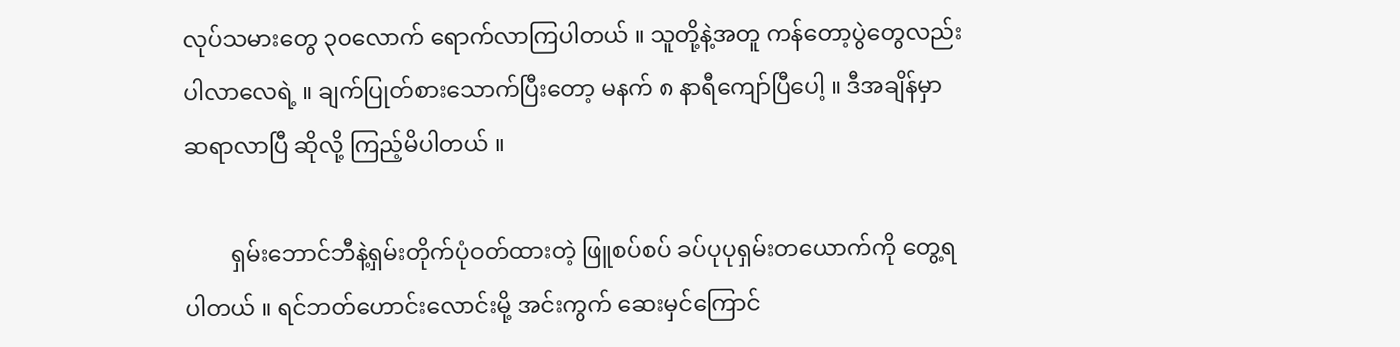လုပ်သမားတွေ ၃၀လောက် ရောက်လာကြပါတယ် ။ သူတို့နဲ့အတူ ကန်တော့ပွဲတွေလည်း ပါလာလေရဲ့ ။ ချက်ပြုတ်စားသောက်ပြီးတော့ မနက် ၈ နာရီကျော်ပြီပေါ့ ။ ဒီအချိန်မှာ ဆရာလာပြီ ဆိုလို့ ကြည့်မိပါတယ် ။

        ရှမ်းဘောင်ဘီနဲ့ရှမ်းတိုက်ပုံဝတ်ထားတဲ့ ဖြူစပ်စပ် ခပ်ပုပုရှမ်းတယောက်ကို တွေ့ရပါတယ် ။ ရင်ဘတ်ဟောင်းလောင်းမို့ အင်းကွက် ဆေးမှင်ကြောင်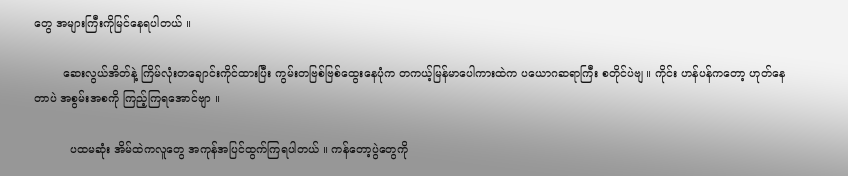တွေ အများကြီးကိုမြင်နေရပါတယ် ။

        ဆေးလွယ်အိတ်နဲ့ ကြိမ်လုံးတချောင်းကိုင်ထားပြီး ကွမ်းတဗြစ်ဗြစ်ထွေးနေပုံက တကယ့်မြန်မာပေါကားထဲက ပယောဂဆရာကြီး စတိုင်ပဲဗျ ။ ကိုင်း ဟန်ပန်ကတော့ ဟုတ်နေတာပဲ အစွမ်းအစကို ကြည့်ကြရအောင်ဗျာ ။

          ပထမဆုံး အိမ်ထဲကလူတွေ အကုန်အပြင်ထွက်ကြရပါတယ် ။ ကန်တော့ပွဲတွေကို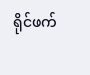ရိုင်ဖက်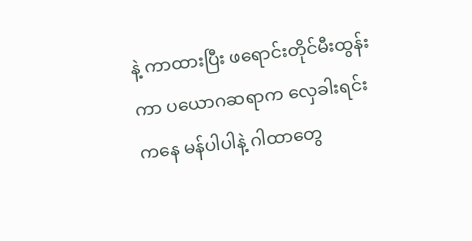နဲ့ ကာထားပြီး ဖရောင်းတိုင်မီးထွန်းကာ ပယောဂဆရာက လှေခါးရင်းကနေ မန်ပါပါနဲ့ ဂါထာတွေ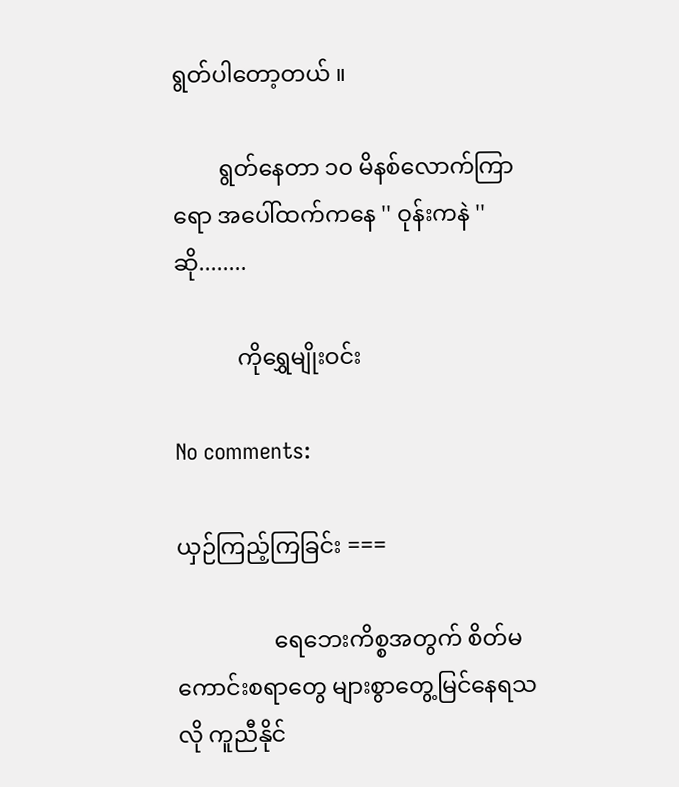ရွတ်ပါတော့တယ် ။

        ရွတ်နေတာ ၁၀ မိနစ်လောက်ကြာရော အပေါ်ထက်ကနေ '' ဝုန်းကနဲ '' ဆို........

           ကိုရွှေမျိုးဝင်း

No comments:

ယှဉ်ကြည့်ကြခြင်း ===

                 ရေဘေးကိစ္စအတွက် စိတ်မကောင်းစရာတွေ များစွာတွေ့မြင်နေရသလို ကူညီနိုင်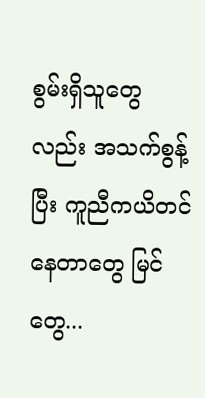စွမ်းရှိသူတွေလည်း အသက်စွန့်ပြီး ကူညီကယိတင်နေတာတွေ မြင်တွေ...